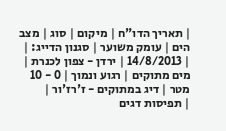| תאריך הדו"ח | מיקום | סוג | מצב הים | עומק משוער | סגנון הדייג: |
| 14/8/2013 | ירדן - צפון לכנרת | מים מתוקים | רגוע ונמוך | 0 - 10 מטר | דיג במתוקים - ז'רז'ור |
| תפיסות דגים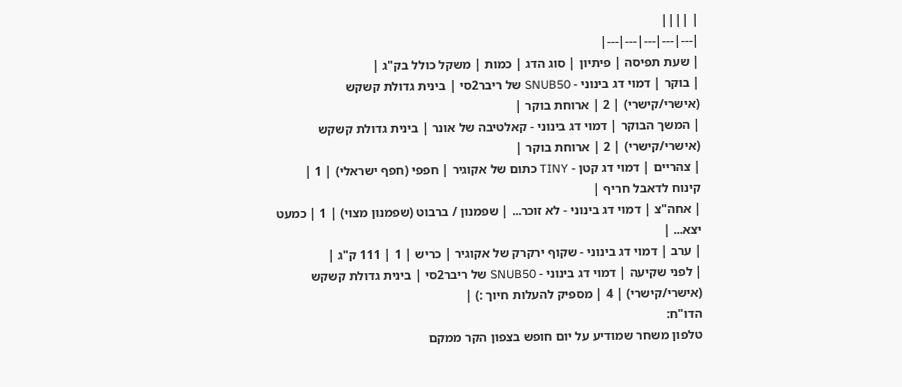| ||||
|---|---|---|---|---|
| שעת תפיסה | פיתיון | סוג הדג | כמות | משקל כולל בק"ג |
| בוקר | דמוי דג בינוני - SNUB50 של ריבר2סי | בינית גדולת קשקש (אישרי/קישרי) | 2 | ארוחת בוקר |
| המשך הבוקר | דמוי דג בינוני - קאלטיבה של אונר | בינית גדולת קשקש (אישרי/קישרי) | 2 | ארוחת בוקר |
| צהריים | דמוי דג קטן - TINY כתום של אקוגיר | חפפי (חפף ישראלי) | 1 | קינוח לדאבל חריף |
| אחה"צ | דמוי דג בינוני - לא זוכר... | שפמנון / ברבוט (שפמנון מצוי) | 1 | כמעט יצא... |
| ערב | דמוי דג בינוני - שקוף ירקרק של אקוגיר | כריש | 1 | 111 ק"ג |
| לפני שקיעה | דמוי דג בינוני - SNUB50 של ריבר2סי | בינית גדולת קשקש (אישרי/קישרי) | 4 | מספיק להעלות חיוך :) |
הדו"ח:
טלפון משחר שמודיע על יום חופש בצפון הקר ממקם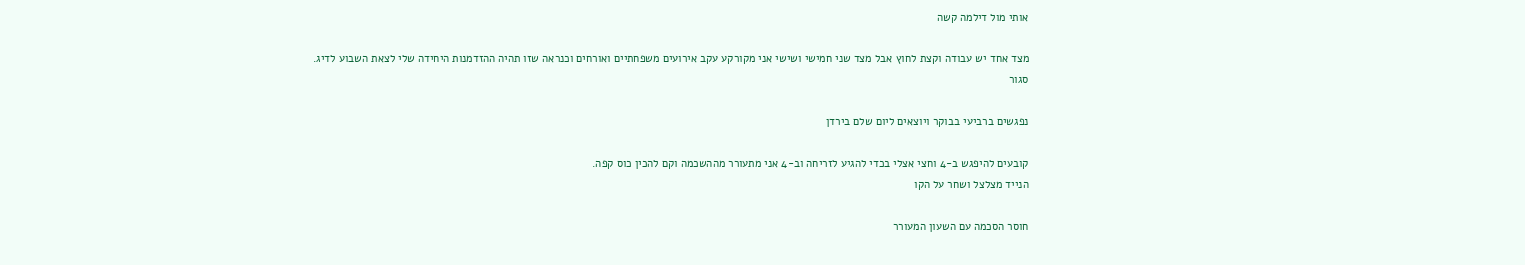אותי מול דילמה קשה

מצד אחד יש עבודה וקצת לחוץ אבל מצד שני חמישי ושישי אני מקורקע עקב אירועים משפחתיים ואורחים וכנראה שזו תהיה ההזדמנות היחידה שלי לצאת השבוע לדיג.
סגור

נפגשים ברביעי בבוקר ויוצאים ליום שלם בירדן

קובעים להיפגש ב-4 וחצי אצלי בכדי להגיע לזריחה וב-4 אני מתעורר מההשכמה וקם להכין כוס קפה.
הנייד מצלצל ושחר על הקו

חוסר הסכמה עם השעון המעורר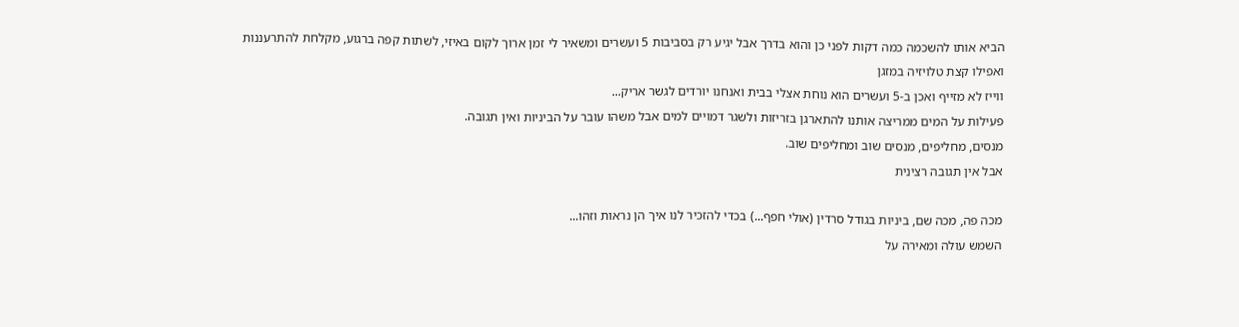הביא אותו להשכמה כמה דקות לפני כן והוא בדרך אבל יגיע רק בסביבות 5 ועשרים ומשאיר לי זמן ארוך לקום באיזי, לשתות קפה ברגוע, מקלחת להתרעננות ואפילו קצת טלויזיה במזגן
ווייז לא מזייף ואכן ב-5 ועשרים הוא נוחת אצלי בבית ואנחנו יורדים לגשר אריק...
פעילות על המים ממריצה אותנו להתארגן בזריזות ולשגר דמויים למים אבל משהו עובר על הביניות ואין תגובה.
מנסים, מחליפים, מנסים שוב ומחליפים שוב.
אבל אין תגובה רצינית

מכה פה, מכה שם, ביניות בגודל סרדין (אולי חפף...) בכדי להזכיר לנו איך הן נראות וזהו...
השמש עולה ומאירה על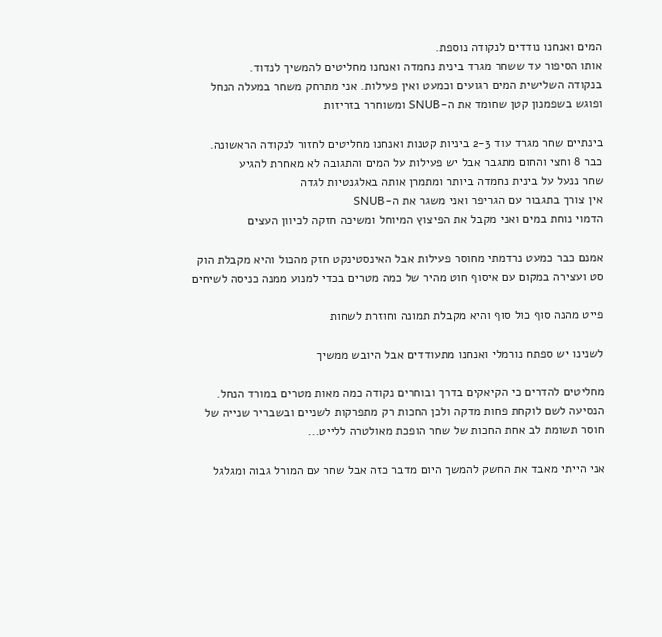המים ואנחנו נודדים לנקודה נוספת.
אותו הסיפור עד ששחר מגרד בינית נחמדה ואנחנו מחליטים להמשיך לנדוד.
בנקודה השלישית המים רגועים וכמעט ואין פעילות. אני מתרחק משחר במעלה הנחל ופוגש בשפמנון קטן שחומד את ה-SNUB ומשוחרר בזריזות

בינתיים שחר מגרד עוד 2-3 ביניות קטנות ואנחנו מחליטים לחזור לנקודה הראשונה.
כבר 8 וחצי והחום מתגבר אבל יש פעילות על המים והתגובה לא מאחרת להגיע
שחר ננעל על בינית נחמדה ביותר ומתמרן אותה באלגנטיות לגדה
אין צורך בתגבור עם הגריפר ואני משגר את ה-SNUB
הדמוי נוחת במים ואני מקבל את הפיצוץ המיוחל ומשיכה חזקה לכיוון העצים

אמנם כבר כמעט נרדמתי מחוסר פעילות אבל האינסטינקט חזק מהכול והיא מקבלת הוק סט ועצירה במקום עם איסוף חוט מהיר של כמה מטרים בכדי למנוע ממנה כניסה לשיחים

פייט מהנה סוף כול סוף והיא מקבלת תמונה וחוזרת לשחות

לשנינו יש ספתח נורמלי ואנחנו מתעודדים אבל היובש ממשיך

מחליטים להדרים כי הקיאקים בדרך ובוחרים נקודה כמה מאות מטרים במורד הנחל.
הנסיעה לשם לוקחת פחות מדקה ולכן החכות רק מתפרקות לשניים ובשבריר שנייה של חוסר תשומת לב אחת החכות של שחר הופכת מאולטרה ללייט...

אני הייתי מאבד את החשק להמשך היום מדבר כזה אבל שחר עם המורל גבוה ומגלגל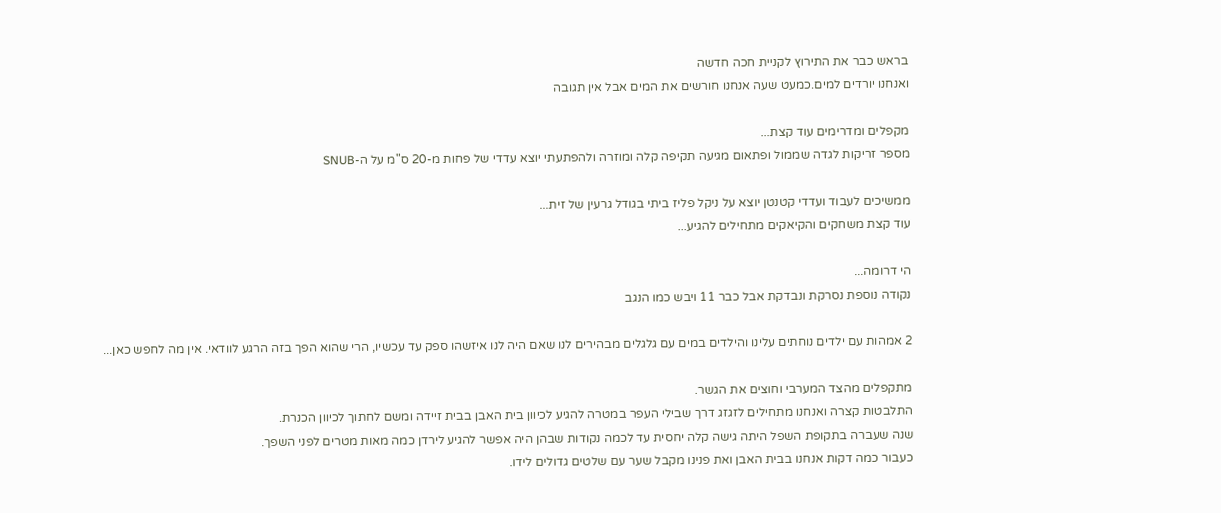בראש כבר את התירוץ לקניית חכה חדשה
ואנחנו יורדים למים.כמעט שעה אנחנו חורשים את המים אבל אין תגובה

מקפלים ומדרימים עוד קצת...
מספר זריקות לגדה שממול ופתאום מגיעה תקיפה קלה ומוזרה ולהפתעתי יוצא עדדי של פחות מ-20 ס"מ על ה-SNUB

ממשיכים לעבוד ועדדי קטנטן יוצא על ניקל פליז ביתי בגודל גרעין של זית...
עוד קצת משחקים והקיאקים מתחילים להגיע...

הי דרומה...
נקודה נוספת נסרקת ונבדקת אבל כבר 11 ויבש כמו הנגב

2 אמהות עם ילדים נוחתים עלינו והילדים במים עם גלגלים מבהירים לנו שאם היה לנו איזשהו ספק עד עכשיו, הרי שהוא הפך בזה הרגע לוודאי. אין מה לחפש כאן...

מתקפלים מהצד המערבי וחוצים את הגשר.
התלבטות קצרה ואנחנו מתחילים לזגזג דרך שבילי העפר במטרה להגיע לכיוון בית האבן בבית זיידה ומשם לחתוך לכיוון הכנרת.
שנה שעברה בתקופת השפל היתה גישה קלה יחסית עד לכמה נקודות שבהן היה אפשר להגיע לירדן כמה מאות מטרים לפני השפך.
כעבור כמה דקות אנחנו בבית האבן ואת פנינו מקבל שער עם שלטים גדולים לידו.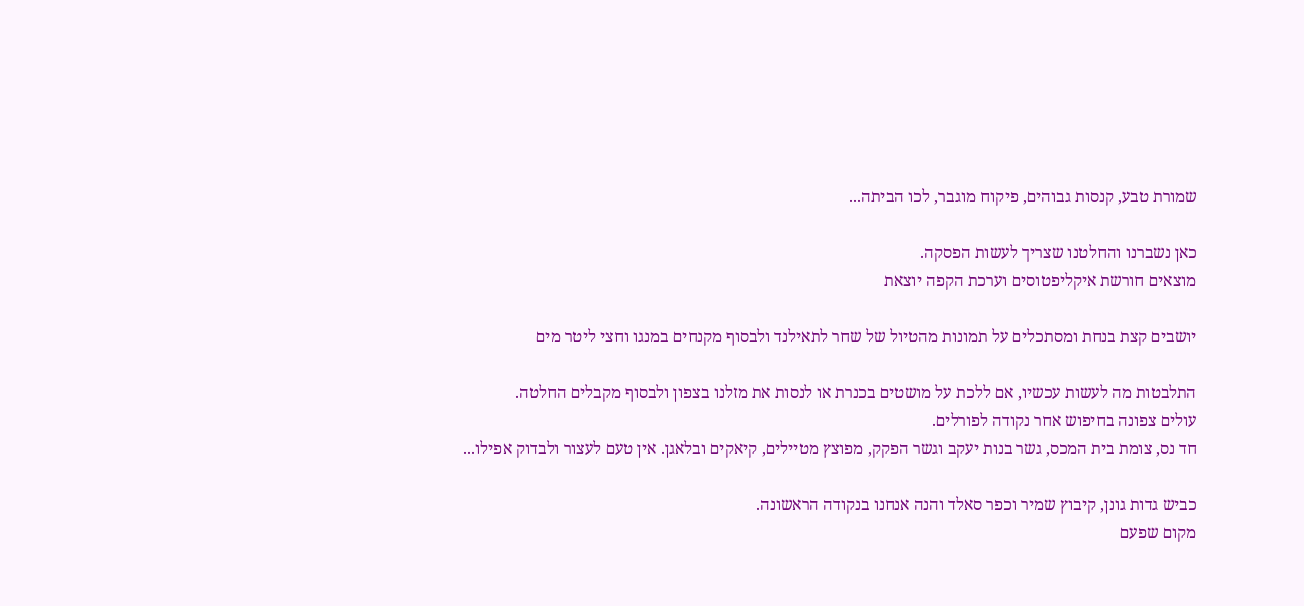שמורת טבע, קנסות גבוהים, פיקוח מוגבר, לכו הביתה...

כאן נשברנו והחלטנו שצריך לעשות הפסקה.
מוצאים חורשת איקליפטוסים וערכת הקפה יוצאת

יושבים קצת בנחת ומסתכלים על תמונות מהטיול של שחר לתאילנד ולבסוף מקנחים במנגו וחצי ליטר מים

התלבטות מה לעשות עכשיו, אם ללכת על מושטים בכנרת או לנסות את מזלנו בצפון ולבסוף מקבלים החלטה.
עולים צפונה בחיפוש אחר נקודה לפורלים.
חד נס, צומת בית המכס, גשר בנות יעקב וגשר הפקק, מפוצץ מטיילים, קיאקים ובלאגן. אין טעם לעצור ולבדוק אפילו...

כביש גדות גונן, קיבוץ שמיר וכפר סאלד והנה אנחנו בנקודה הראשונה.
מקום שפעם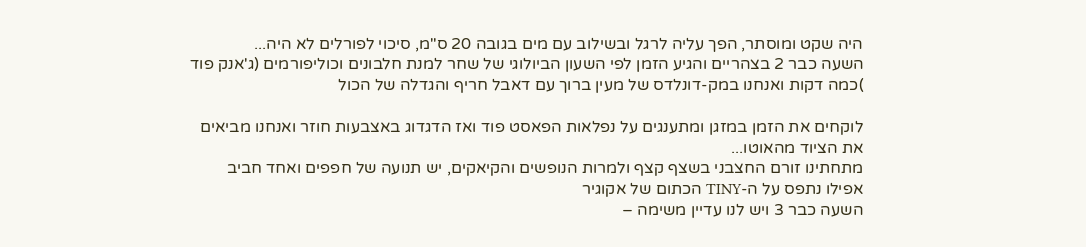היה שקט ומוסתר, הפך עליה לרגל ובשילוב עם מים בגובה 20 ס"מ, סיכוי לפורלים לא היה...
השעה כבר 2 בצהריים והגיע הזמן לפי השעון הביולוגי של שחר למנת חלבונים וכוליפורמים (ג'אנק פוד
)כמה דקות ואנחנו במק-דונלדס של מעין ברוך עם דאבל חריף והגדלה של הכול

לוקחים את הזמן במזגן ומתענגים על נפלאות הפאסט פוד ואז הדגדוג באצבעות חוזר ואנחנו מביאים את הציוד מהאוטו...
מתחתינו זורם החצבני בשצף קצף ולמרות הנופשים והקיאקים, יש תנועה של חפפים ואחד חביב אפילו נתפס על ה-TINY הכתום של אקוגיר
השעה כבר 3 ויש לנו עדיין משימה –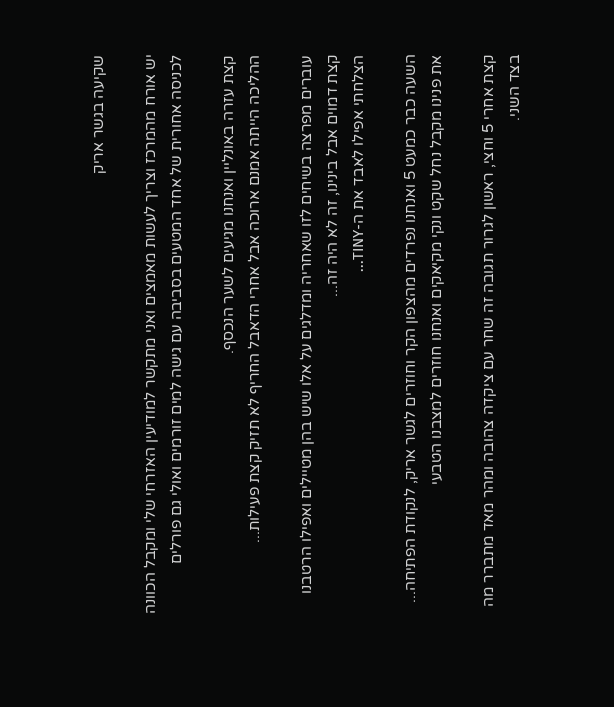שקיעה בגשר אריק

יש אורח מהמרכז וצריך לעשות מאמצים ואני מתקשר למודיעין האזרחי שלי ומקבל הכוונה לכניסה אחורית של אחד המטעים בסביבה עם גישה למים זורמים ואולי גם פורלים

קצת עזרה באונליין ואנחנו מגיעים לשער הנכסף.
ההליכה הייתה אמנם ארוכה אבל אחרי הדאבל החריף לא תזיק קצת פעילות...

עוברים מפרצה בשיחים לזו שאחריה ומדלגים על אלו שיש בהן מטיילים ואפילו הרטבנו קצת דמוים אבל בינינו, זה לא היה זה...
הצלחתי אפילו לאבד את ה-TINY...

השעה כבר כמעט 5 ואנחנו נפרדים מהצפון הקר וחוזרים לגשר אריק, לנקודת הפתיחה...
את פנינו מקבל נחל שקט ונקי מקיאקים ואנחנו חוזרים למצבנו הטבעי

קצת אחרי 5 וחצי, ראשון לגרור תגובה זה שחר עם ציקדה צהובה ומהר מאד מתברר מה בצד השני.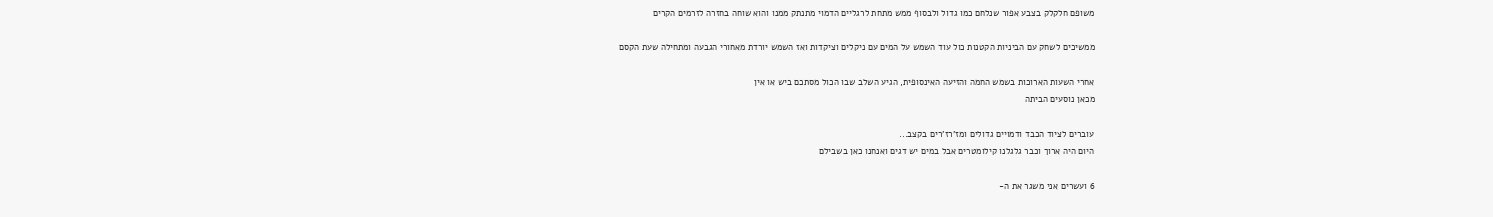משופם חלקלק בצבע אפור שנלחם כמו גדול ולבסוף ממש מתחת לרגליים הדמוי מתנתק ממנו והוא שוחה בחזרה לזרמים הקרים

ממשיכים לשחק עם הביניות הקטנות כול עוד השמש על המים עם ניקלים וציקדות ואז השמש יורדת מאחורי הגבעה ומתחילה שעת הקסם

אחרי השעות הארוכות בשמש החמה והזיעה האינסופית, הגיע השלב שבו הכול מסתכם ביש או אין
מכאן נוסעים הביתה

עוברים לציוד הכבד ודמויים גדולים ומז'רז'רים בקצב...
היום היה ארוך וכבר גלגלנו קילומטרים אבל במים יש דגים ואנחנו כאן בשבילם

6 ועשרים אני משגר את ה-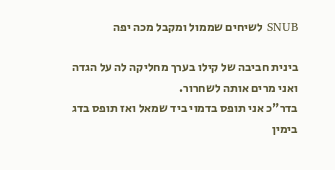SNUB לשיחים שממול ומקבל מכה יפה

בינית חביבה של קילו בערך מחליקה לה על הגדה ואני מרים אותה לשחרור.
בדר"כ אני תופס בדמוי ביד שמאל ואז תופס בדג בימין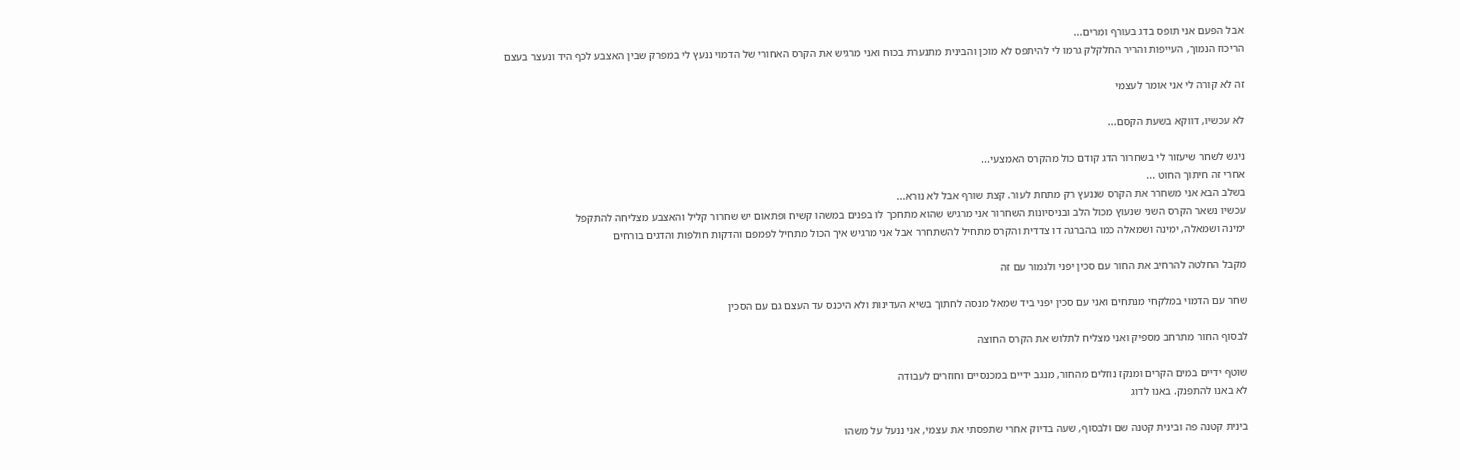אבל הפעם אני תופס בדג בעורף ומרים...
הריכוז הנמוך, העייפות והריר החלקלק גרמו לי להיתפס לא מוכן והבינית מתנערת בכוח ואני מרגיש את הקרס האחורי של הדמוי ננעץ לי במפרק שבין האצבע לכף היד ונעצר בעצם

זה לא קורה לי אני אומר לעצמי

לא עכשיו, דווקא בשעת הקסם...

ניגש לשחר שיעזור לי בשחרור הדג קודם כול מהקרס האמצעי...
אחרי זה חיתוך החוט ...
בשלב הבא אני משחרר את הקרס שננעץ רק מתחת לעור. קצת שורף אבל לא נורא...
עכשיו נשאר הקרס השני שנעוץ מכול הלב ובניסיונות השחרור אני מרגיש שהוא מתחכך לו בפנים במשהו קשיח ופתאום יש שחרור קליל והאצבע מצליחה להתקפל
ימינה ושמאלה, ימינה ושמאלה כמו בהברגה דו צדדית והקרס מתחיל להשתחרר אבל אני מרגיש איך הכול מתחיל לפמפם והדקות חולפות והדגים בורחים

מקבל החלטה להרחיב את החור עם סכין יפני ולגמור עם זה

שחר עם הדמוי במלקחי מנתחים ואני עם סכין יפני ביד שמאל מנסה לחתוך בשיא העדינות ולא היכנס עד העצם גם עם הסכין

לבסוף החור מתרחב מספיק ואני מצליח לתלוש את הקרס החוצה

שוטף ידיים במים הקרים ומנקז נוזלים מהחור, מנגב ידיים במכנסיים וחוזרים לעבודה
לא באנו להתפנק. באנו לדוג

בינית קטנה פה ובינית קטנה שם ולבסוף, שעה בדיוק אחרי שתפסתי את עצמי, אני ננעל על משהו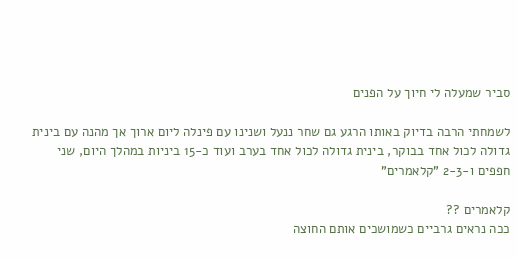סביר שמעלה לי חיוך על הפנים

לשמחתי הרבה בדיוק באותו הרגע גם שחר ננעל ושנינו עם פינלה ליום ארוך אך מהנה עם בינית גדולה לכול אחד בבוקר, בינית גדולה לכול אחד בערב ועוד כ-15 ביניות במהלך היום, שני חפפים ו-2-3 "קלאמרים"

קלאמרים ??
ככה נראים גרביים כשמושכים אותם החוצה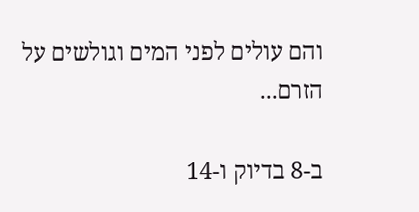והם עולים לפני המים וגולשים על הזרם...

ב-8 בדיוק ו-14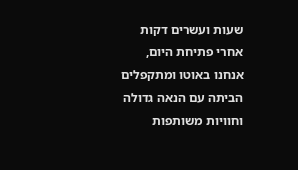שעות ועשרים דקות אחרי פתיחת היום, אנחנו באוטו ומתקפלים הביתה עם הנאה גדולה וחוויות משותפות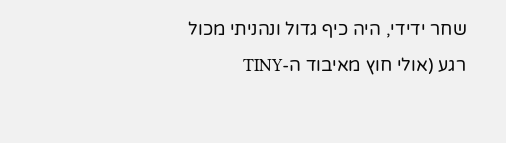שחר ידידי, היה כיף גדול ונהניתי מכול רגע (אולי חוץ מאיבוד ה-TINY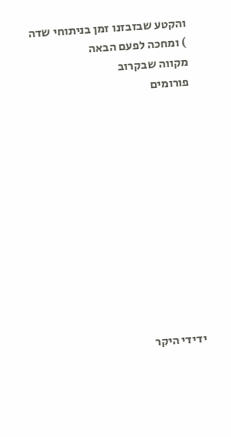והקטע שבזבזנו זמן בניתוחי שדה
) ומחכה לפעם הבאה
מקווה שבקרוב
פורומים












ידידי היקר